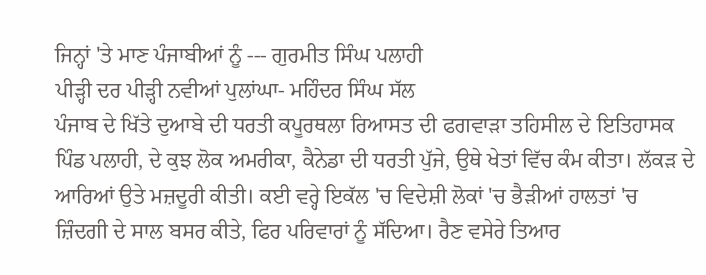ਜਿਨ੍ਹਾਂ 'ਤੇ ਮਾਣ ਪੰਜਾਬੀਆਂ ਨੂੰ --- ਗੁਰਮੀਤ ਸਿੰਘ ਪਲਾਹੀ
ਪੀੜ੍ਹੀ ਦਰ ਪੀੜ੍ਹੀ ਨਵੀਆਂ ਪੁਲਾਂਘਾ- ਮਹਿੰਦਰ ਸਿੰਘ ਸੱਲ
ਪੰਜਾਬ ਦੇ ਖਿੱਤੇ ਦੁਆਬੇ ਦੀ ਧਰਤੀ ਕਪੂਰਥਲਾ ਰਿਆਸਤ ਦੀ ਫਗਵਾੜਾ ਤਹਿਸੀਲ ਦੇ ਇਤਿਹਾਸਕ ਪਿੰਡ ਪਲਾਹੀ, ਦੇ ਕੁਝ ਲੋਕ ਅਮਰੀਕਾ, ਕੈਨੇਡਾ ਦੀ ਧਰਤੀ ਪੁੱਜੇ, ਉਥੇ ਖੇਤਾਂ ਵਿੱਚ ਕੰਮ ਕੀਤਾ। ਲੱਕੜ ਦੇ ਆਰਿਆਂ ਉਤੇ ਮਜ਼ਦੂਰੀ ਕੀਤੀ। ਕਈ ਵਰ੍ਹੇ ਇਕੱਲ 'ਚ ਵਿਦੇਸ਼ੀ ਲੋਕਾਂ 'ਚ ਭੈੜੀਆਂ ਹਾਲਤਾਂ 'ਚ ਜ਼ਿੰਦਗੀ ਦੇ ਸਾਲ ਬਸਰ ਕੀਤੇ, ਫਿਰ ਪਰਿਵਾਰਾਂ ਨੂੰ ਸੱਦਿਆ। ਰੈਣ ਵਸੇਰੇ ਤਿਆਰ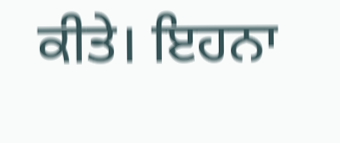ਕੀਤੇ। ਇਹਨਾ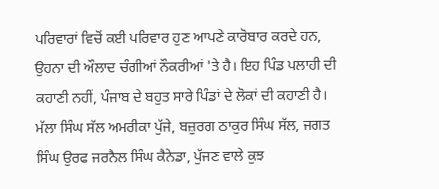ਪਰਿਵਾਰਾਂ ਵਿਚੋਂ ਕਈ ਪਰਿਵਾਰ ਹੁਣ ਆਪਣੇ ਕਾਰੋਬਾਰ ਕਰਦੇ ਹਨ, ਉਹਨਾ ਦੀ ਔਲਾਦ ਚੰਗੀਆਂ ਨੌਕਰੀਆਂ 'ਤੇ ਹੈ। ਇਹ ਪਿੰਡ ਪਲਾਹੀ ਦੀ ਕਹਾਣੀ ਨਹੀਂ, ਪੰਜਾਬ ਦੇ ਬਹੁਤ ਸਾਰੇ ਪਿੰਡਾਂ ਦੇ ਲੋਕਾਂ ਦੀ ਕਹਾਣੀ ਹੈ।
ਮੱਲਾ ਸਿੰਘ ਸੱਲ ਅਮਰੀਕਾ ਪੁੱਜੇ, ਬਜ਼ੁਰਗ ਠਾਕੁਰ ਸਿੰਘ ਸੱਲ, ਜਗਤ ਸਿੰਘ ਉਰਫ ਜਰਨੈਲ ਸਿੰਘ ਕੈਨੇਡਾ, ਪੁੱਜਣ ਵਾਲੇ ਕੁਝ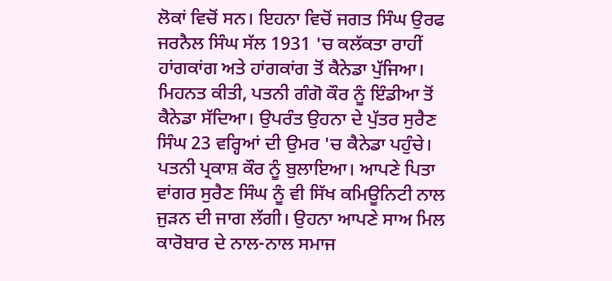ਲੋਕਾਂ ਵਿਚੋਂ ਸਨ। ਇਹਨਾ ਵਿਚੋਂ ਜਗਤ ਸਿੰਘ ਉਰਫ ਜਰਨੈਲ ਸਿੰਘ ਸੱਲ 1931 'ਚ ਕਲੱਕਤਾ ਰਾਹੀਂ ਹਾਂਗਕਾਂਗ ਅਤੇ ਹਾਂਗਕਾਂਗ ਤੋਂ ਕੈਨੇਡਾ ਪੁੱਜਿਆ। ਮਿਹਨਤ ਕੀਤੀ, ਪਤਨੀ ਗੰਗੋ ਕੌਰ ਨੂੰ ਇੰਡੀਆ ਤੋਂ ਕੈਨੇਡਾ ਸੱਦਿਆ। ਉਪਰੰਤ ਉਹਨਾ ਦੇ ਪੁੱਤਰ ਸੁਰੈਣ ਸਿੰਘ 23 ਵਰ੍ਹਿਆਂ ਦੀ ਉਮਰ 'ਚ ਕੈਨੇਡਾ ਪਹੁੰਚੇ। ਪਤਨੀ ਪ੍ਰਕਾਸ਼ ਕੌਰ ਨੂੰ ਬੁਲਾਇਆ। ਆਪਣੇ ਪਿਤਾ ਵਾਂਗਰ ਸੁਰੈਣ ਸਿੰਘ ਨੂੰ ਵੀ ਸਿੱਖ ਕਮਿਊਨਿਟੀ ਨਾਲ ਜੁੜਨ ਦੀ ਜਾਗ ਲੱਗੀ। ਉਹਨਾ ਆਪਣੇ ਸਾਅ ਮਿਲ ਕਾਰੋਬਾਰ ਦੇ ਨਾਲ-ਨਾਲ ਸਮਾਜ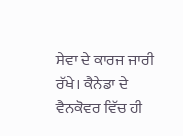ਸੇਵਾ ਦੇ ਕਾਰਜ ਜਾਰੀ ਰੱਖੇ। ਕੈਨੇਡਾ ਦੇ ਵੈਨਕੋਵਰ ਵਿੱਚ ਹੀ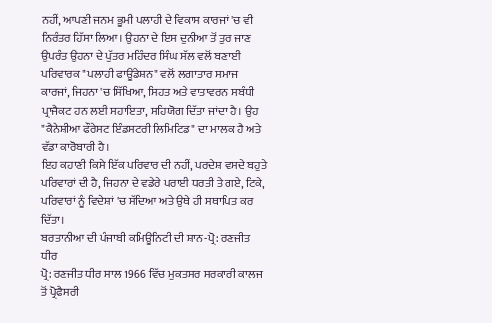ਨਹੀਂ, ਆਪਣੀ ਜਨਮ ਭੂਮੀ ਪਲਾਹੀ ਦੇ ਵਿਕਾਸ ਕਾਰਜਾਂ 'ਚ ਵੀ ਨਿਰੰਤਰ ਹਿੱਸਾ ਲਿਆ। ਉਹਨਾ ਦੇ ਇਸ ਦੁਨੀਆ ਤੋਂ ਤੁਰ ਜਾਣ ਉਪਰੰਤ ਉਹਨਾ ਦੇ ਪੁੱਤਰ ਮਹਿੰਦਰ ਸਿੰਘ ਸੱਲ ਵਲੋਂ ਬਣਾਈ ਪਰਿਵਾਰਕ "ਪਲਾਹੀ ਫਾਊਂਡੇਸ਼ਨ" ਵਲੋਂ ਲਗਾਤਾਰ ਸਮਾਜ ਕਾਰਜਾਂ, ਜਿਹਨਾ 'ਚ ਸਿੱਖਿਆ, ਸਿਹਤ ਅਤੇ ਵਾਤਾਵਰਨ ਸਬੰਧੀ ਪ੍ਰਾਜੈਕਟ ਹਨ ਲਈ ਸਹਾਇਤਾ, ਸਹਿਯੋਗ ਦਿੱਤਾ ਜਾਂਦਾ ਹੈ। ਉਹ "ਕੈਨੇਸ਼ੀਆ ਫੌਰੇਸਟ ਇੰਡਸਟਰੀ ਲਿਮਿਟਿਡ" ਦਾ ਮਾਲਕ ਹੈ ਅਤੇ ਵੱਡਾ ਕਾਰੋਬਾਰੀ ਹੈ।
ਇਹ ਕਹਾਣੀ ਕਿਸੇ ਇੱਕ ਪਰਿਵਾਰ ਦੀ ਨਹੀਂ, ਪਰਦੇਸ਼ ਵਸਦੇ ਬਹੁਤੇ ਪਰਿਵਾਰਾਂ ਦੀ ਹੈ, ਜਿਹਨਾ ਦੇ ਵਡੇਰੇ ਪਰਾਈ ਧਰਤੀ ਤੇ ਗਏ, ਟਿਕੇ, ਪਰਿਵਾਰਾਂ ਨੂੰ ਵਿਦੇਸ਼ਾਂ 'ਚ ਸੱਦਿਆ ਅਤੇ ਉਥੇ ਹੀ ਸਥਾਪਿਤ ਕਰ ਦਿੱਤਾ।
ਬਰਤਾਨੀਆ ਦੀ ਪੰਜਾਬੀ ਕਮਿਊਨਿਟੀ ਦੀ ਸ਼ਾਨ-ਪ੍ਰੋ: ਰਣਜੀਤ ਧੀਰ
ਪ੍ਰੋ: ਰਣਜੀਤ ਧੀਰ ਸਾਲ 1966 ਵਿੱਚ ਮੁਕਤਸਰ ਸਰਕਾਰੀ ਕਾਲਜ ਤੋਂ ਪ੍ਰੋਫੈਸਰੀ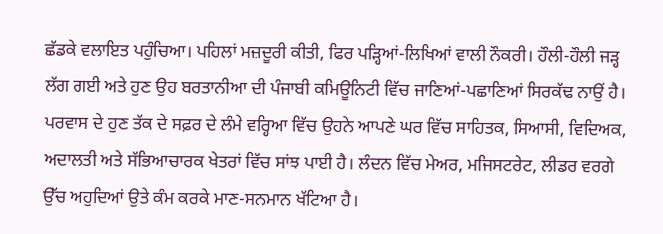ਛੱਡਕੇ ਵਲਾਇਤ ਪਹੁੰਚਿਆ। ਪਹਿਲਾਂ ਮਜ਼ਦੂਰੀ ਕੀਤੀ, ਫਿਰ ਪੜ੍ਹਿਆਂ-ਲਿਖਿਆਂ ਵਾਲੀ ਨੌਕਰੀ। ਹੌਲੀ-ਹੌਲੀ ਜੜ੍ਹ ਲੱਗ ਗਈ ਅਤੇ ਹੁਣ ਉਹ ਬਰਤਾਨੀਆ ਦੀ ਪੰਜਾਬੀ ਕਮਿਊਨਿਟੀ ਵਿੱਚ ਜਾਣਿਆਂ-ਪਛਾਣਿਆਂ ਸਿਰਕੱਢ ਨਾਉਂ ਹੈ। ਪਰਵਾਸ ਦੇ ਹੁਣ ਤੱਕ ਦੇ ਸਫ਼ਰ ਦੇ ਲੰਮੇ ਵਰ੍ਹਿਆ ਵਿੱਚ ਉਹਨੇ ਆਪਣੇ ਘਰ ਵਿੱਚ ਸਾਹਿਤਕ, ਸਿਆਸੀ, ਵਿਦਿਅਕ, ਅਦਾਲਤੀ ਅਤੇ ਸੱਭਿਆਚਾਰਕ ਖੇਤਰਾਂ ਵਿੱਚ ਸਾਂਝ ਪਾਈ ਹੈ। ਲੰਦਨ ਵਿੱਚ ਮੇਅਰ, ਮਜਿਸਟਰੇਟ, ਲੀਡਰ ਵਰਗੇ ਉੱਚ ਅਹੁਦਿਆਂ ਉਤੇ ਕੰਮ ਕਰਕੇ ਮਾਣ-ਸਨਮਾਨ ਖੱਟਿਆ ਹੈ।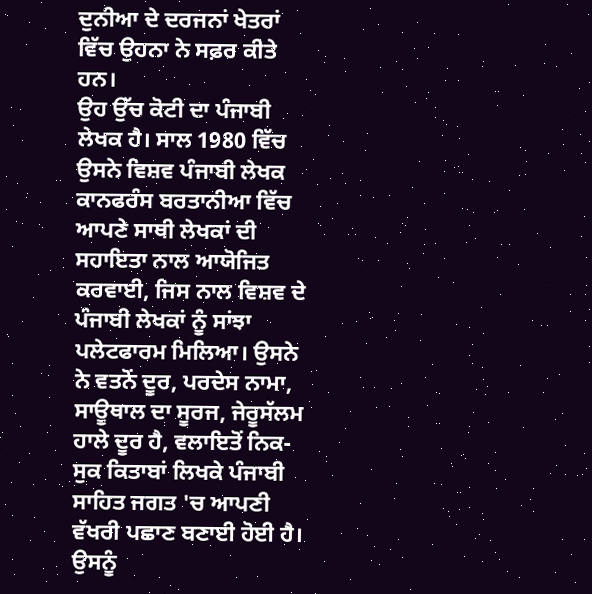ਦੁਨੀਆ ਦੇ ਦਰਜਨਾਂ ਖੇਤਰਾਂ ਵਿੱਚ ਉਹਨਾ ਨੇ ਸਫ਼ਰ ਕੀਤੇ ਹਨ।
ਉਹ ਉੱਚ ਕੋਟੀ ਦਾ ਪੰਜਾਬੀ ਲੇਖਕ ਹੈ। ਸਾਲ 1980 ਵਿੱਚ ਉਸਨੇ ਵਿਸ਼ਵ ਪੰਜਾਬੀ ਲੇਖਕ ਕਾਨਫਰੰਸ ਬਰਤਾਨੀਆ ਵਿੱਚ ਆਪਣੇ ਸਾਥੀ ਲੇਖਕਾਂ ਦੀ ਸਹਾਇਤਾ ਨਾਲ ਆਯੋਜਿਤ ਕਰਵਾਈ, ਜਿਸ ਨਾਲ ਵਿਸ਼ਵ ਦੇ ਪੰਜਾਬੀ ਲੇਖਕਾਂ ਨੂੰ ਸਾਂਝਾ ਪਲੇਟਫਾਰਮ ਮਿਲਿਆ। ਉਸਨੇ ਨੇ ਵਤਨੋਂ ਦੂਰ, ਪਰਦੇਸ ਨਾਮਾ, ਸਾਊਥਾਲ ਦਾ ਸੂਰਜ, ਜੇਰੂਸੱਲਮ ਹਾਲੇ ਦੂਰ ਹੈ, ਵਲਾਇਤੋਂ ਨਿਕ-ਸੁਕ ਕਿਤਾਬਾਂ ਲਿਖਕੇ ਪੰਜਾਬੀ ਸਾਹਿਤ ਜਗਤ 'ਚ ਆਪਣੀ ਵੱਖਰੀ ਪਛਾਣ ਬਣਾਈ ਹੋਈ ਹੈ। ਉਸਨੂੰ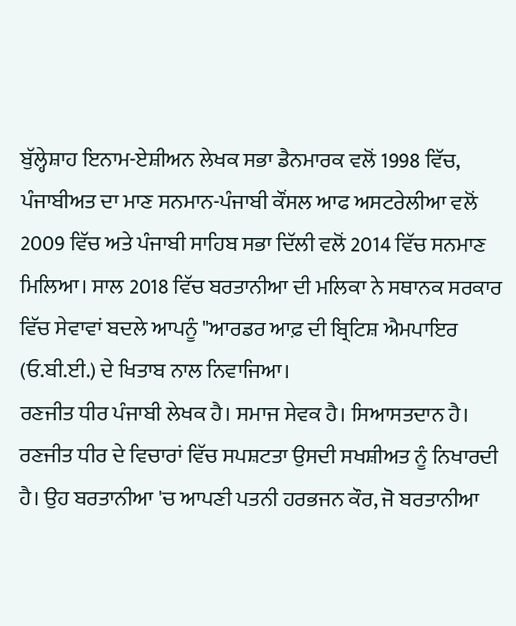ਬੁੱਲ੍ਹੇਸ਼ਾਹ ਇਨਾਮ-ਏਸ਼ੀਅਨ ਲੇਖਕ ਸਭਾ ਡੈਨਮਾਰਕ ਵਲੋਂ 1998 ਵਿੱਚ, ਪੰਜਾਬੀਅਤ ਦਾ ਮਾਣ ਸਨਮਾਨ-ਪੰਜਾਬੀ ਕੌਂਸਲ ਆਫ ਅਸਟਰੇਲੀਆ ਵਲੋਂ 2009 ਵਿੱਚ ਅਤੇ ਪੰਜਾਬੀ ਸਾਹਿਬ ਸਭਾ ਦਿੱਲੀ ਵਲੋਂ 2014 ਵਿੱਚ ਸਨਮਾਣ ਮਿਲਿਆ। ਸਾਲ 2018 ਵਿੱਚ ਬਰਤਾਨੀਆ ਦੀ ਮਲਿਕਾ ਨੇ ਸਥਾਨਕ ਸਰਕਾਰ ਵਿੱਚ ਸੇਵਾਵਾਂ ਬਦਲੇ ਆਪਨੂੰ "ਆਰਡਰ ਆਫ਼ ਦੀ ਬ੍ਰਿਟਿਸ਼ ਐਮਪਾਇਰ (ਓ.ਬੀ.ਈ.) ਦੇ ਖਿਤਾਬ ਨਾਲ ਨਿਵਾਜਿਆ।
ਰਣਜੀਤ ਧੀਰ ਪੰਜਾਬੀ ਲੇਖਕ ਹੈ। ਸਮਾਜ ਸੇਵਕ ਹੈ। ਸਿਆਸਤਦਾਨ ਹੈ। ਰਣਜੀਤ ਧੀਰ ਦੇ ਵਿਚਾਰਾਂ ਵਿੱਚ ਸਪਸ਼ਟਤਾ ਉਸਦੀ ਸਖਸ਼ੀਅਤ ਨੂੰ ਨਿਖਾਰਦੀ ਹੈ। ਉਹ ਬਰਤਾਨੀਆ 'ਚ ਆਪਣੀ ਪਤਨੀ ਹਰਭਜਨ ਕੌਰ, ਜੋ ਬਰਤਾਨੀਆ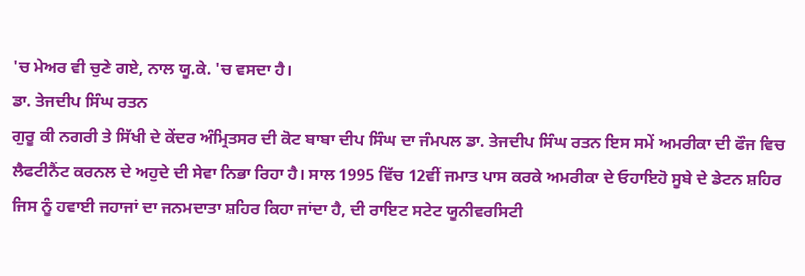'ਚ ਮੇਅਰ ਵੀ ਚੁਣੇ ਗਏ, ਨਾਲ ਯੂ.ਕੇ. 'ਚ ਵਸਦਾ ਹੈ।
ਡਾ. ਤੇਜਦੀਪ ਸਿੰਘ ਰਤਨ
ਗੁਰੂ ਕੀ ਨਗਰੀ ਤੇ ਸਿੱਖੀ ਦੇ ਕੇਂਦਰ ਅੰਮ੍ਰਿਤਸਰ ਦੀ ਕੋਟ ਬਾਬਾ ਦੀਪ ਸਿੰਘ ਦਾ ਜੰਮਪਲ ਡਾ. ਤੇਜਦੀਪ ਸਿੰਘ ਰਤਨ ਇਸ ਸਮੇਂ ਅਮਰੀਕਾ ਦੀ ਫੌਜ ਵਿਚ ਲੈਫਟੀਨੈਂਟ ਕਰਨਲ ਦੇ ਅਹੁਦੇ ਦੀ ਸੇਵਾ ਨਿਭਾ ਰਿਹਾ ਹੈ। ਸਾਲ 1995 ਵਿੱਚ 12ਵੀਂ ਜਮਾਤ ਪਾਸ ਕਰਕੇ ਅਮਰੀਕਾ ਦੇ ਓਹਾਇਹੋ ਸੂਬੇ ਦੇ ਡੇਟਨ ਸ਼ਹਿਰ ਜਿਸ ਨੂੰ ਹਵਾਈ ਜਹਾਜਾਂ ਦਾ ਜਨਮਦਾਤਾ ਸ਼ਹਿਰ ਕਿਹਾ ਜਾਂਦਾ ਹੈ, ਦੀ ਰਾਇਟ ਸਟੇਟ ਯੂਨੀਵਰਸਿਟੀ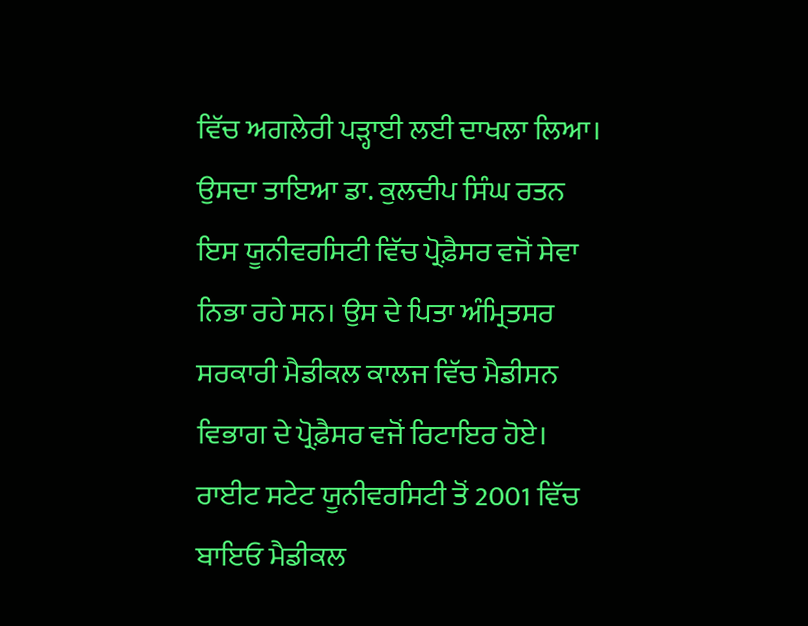ਵਿੱਚ ਅਗਲੇਰੀ ਪੜ੍ਹਾਈ ਲਈ ਦਾਖਲਾ ਲਿਆ। ਉਸਦਾ ਤਾਇਆ ਡਾ. ਕੁਲਦੀਪ ਸਿੰਘ ਰਤਨ ਇਸ ਯੂਨੀਵਰਸਿਟੀ ਵਿੱਚ ਪ੍ਰੋਫ਼ੈਸਰ ਵਜੋਂ ਸੇਵਾ ਨਿਭਾ ਰਹੇ ਸਨ। ਉਸ ਦੇ ਪਿਤਾ ਅੰਮ੍ਰਿਤਸਰ ਸਰਕਾਰੀ ਮੈਡੀਕਲ ਕਾਲਜ ਵਿੱਚ ਮੈਡੀਸਨ ਵਿਭਾਗ ਦੇ ਪ੍ਰੋਫ਼ੈਸਰ ਵਜੋਂ ਰਿਟਾਇਰ ਹੋਏ। ਰਾਈਟ ਸਟੇਟ ਯੂਨੀਵਰਸਿਟੀ ਤੋਂ 2001 ਵਿੱਚ ਬਾਇਓ ਮੈਡੀਕਲ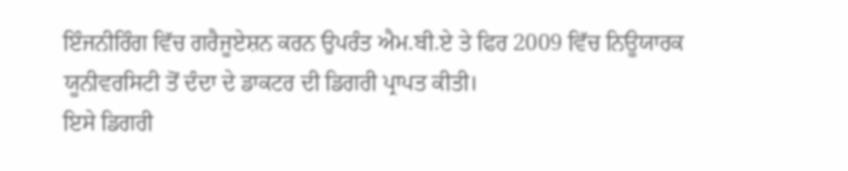ਇੰਜਨੀਰਿੰਗ ਵਿੱਚ ਗਰੈਜੂਏਸ਼ਨ ਕਰਨ ਉਪਰੰਤ ਐਮ.ਬੀ.ਏ ਤੇ ਫਿਰ 2009 ਵਿੱਚ ਨਿਊਯਾਰਕ ਯੂਨੀਵਰਸਿਟੀ ਤੋਂ ਦੰਦਾ ਦੇ ਡਾਕਟਰ ਦੀ ਡਿਗਰੀ ਪ੍ਰਾਪਤ ਕੀਤੀ।
ਇਸੇ ਡਿਗਰੀ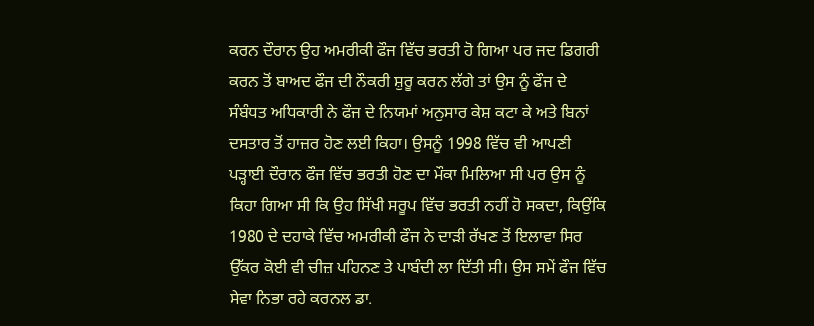ਕਰਨ ਦੌਰਾਨ ਉਹ ਅਮਰੀਕੀ ਫੌਜ ਵਿੱਚ ਭਰਤੀ ਹੋ ਗਿਆ ਪਰ ਜਦ ਡਿਗਰੀ ਕਰਨ ਤੋਂ ਬਾਅਦ ਫੌਜ ਦੀ ਨੌਕਰੀ ਸ਼ੁਰੂ ਕਰਨ ਲੱਗੇ ਤਾਂ ਉਸ ਨੂੰ ਫੌਜ ਦੇ ਸੰਬੰਧਤ ਅਧਿਕਾਰੀ ਨੇ ਫੌਜ ਦੇ ਨਿਯਮਾਂ ਅਨੁਸਾਰ ਕੇਸ਼ ਕਟਾ ਕੇ ਅਤੇ ਬਿਨਾਂ ਦਸਤਾਰ ਤੋਂ ਹਾਜ਼ਰ ਹੋਣ ਲਈ ਕਿਹਾ। ਉਸਨੂੰ 1998 ਵਿੱਚ ਵੀ ਆਪਣੀ ਪੜ੍ਹਾਈ ਦੌਰਾਨ ਫੌਜ ਵਿੱਚ ਭਰਤੀ ਹੋਣ ਦਾ ਮੌਕਾ ਮਿਲਿਆ ਸੀ ਪਰ ਉਸ ਨੂੰ ਕਿਹਾ ਗਿਆ ਸੀ ਕਿ ਉਹ ਸਿੱਖੀ ਸਰੂਪ ਵਿੱਚ ਭਰਤੀ ਨਹੀਂ ਹੋ ਸਕਦਾ, ਕਿਉਂਕਿ 1980 ਦੇ ਦਹਾਕੇ ਵਿੱਚ ਅਮਰੀਕੀ ਫੌਜ ਨੇ ਦਾੜੀ ਰੱਖਣ ਤੋਂ ਇਲਾਵਾ ਸਿਰ ਉੱਕਰ ਕੋਈ ਵੀ ਚੀਜ਼ ਪਹਿਨਣ ਤੇ ਪਾਬੰਦੀ ਲਾ ਦਿੱਤੀ ਸੀ। ਉਸ ਸਮੇਂ ਫੌਜ ਵਿੱਚ ਸੇਵਾ ਨਿਭਾ ਰਹੇ ਕਰਨਲ ਡਾ.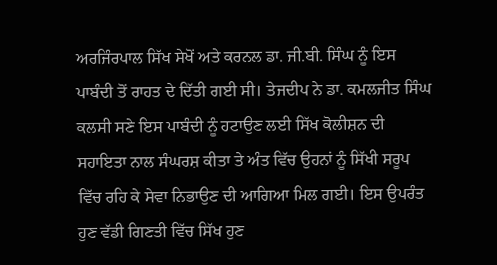ਅਰਜਿੰਰਪਾਲ ਸਿੱਖ ਸੇਖੋਂ ਅਤੇ ਕਰਨਲ ਡਾ. ਜੀ.ਬੀ. ਸਿੰਘ ਨੂੰ ਇਸ ਪਾਬੰਦੀ ਤੋਂ ਰਾਹਤ ਦੇ ਦਿੱਤੀ ਗਈ ਸੀ। ਤੇਜਦੀਪ ਨੇ ਡਾ. ਕਮਲਜੀਤ ਸਿੰਘ ਕਲਸੀ ਸਣੇ ਇਸ ਪਾਬੰਦੀ ਨੂੰ ਹਟਾਉਣ ਲਈ ਸਿੱਖ ਕੋਲੀਸ਼ਨ ਦੀ ਸਹਾਇਤਾ ਨਾਲ ਸੰਘਰਸ਼ ਕੀਤਾ ਤੇ ਅੰਤ ਵਿੱਚ ਉਹਨਾਂ ਨੂੰ ਸਿੱਖੀ ਸਰੂਪ ਵਿੱਚ ਰਹਿ ਕੇ ਸੇਵਾ ਨਿਭਾਉਣ ਦੀ ਆਗਿਆ ਮਿਲ ਗਈ। ਇਸ ਉਪਰੰਤ ਹੁਣ ਵੱਡੀ ਗਿਣਤੀ ਵਿੱਚ ਸਿੱਖ ਹੁਣ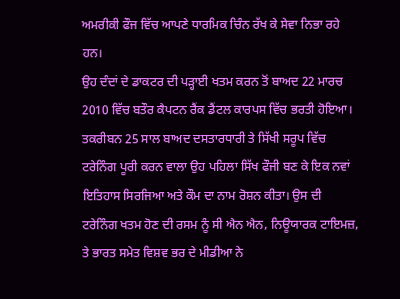ਅਮਰੀਕੀ ਫੌਜ ਵਿੱਚ ਆਪਣੇ ਧਾਰਮਿਕ ਚਿੰਨ ਰੱਖ ਕੇ ਸੇਵਾ ਨਿਭਾ ਰਹੇ ਹਨ।
ਉਹ ਦੰਦਾਂ ਦੇ ਡਾਕਟਰ ਦੀ ਪੜ੍ਹਾਈ ਖਤਮ ਕਰਨ ਤੋਂ ਬਾਅਦ 22 ਮਾਰਚ 2010 ਵਿੱਚ ਬਤੌਰ ਕੈਪਟਨ ਰੈਂਕ ਡੈਂਟਲ ਕਾਰਪਸ ਵਿੱਚ ਭਰਤੀ ਹੋਇਆ। ਤਕਰੀਬਨ 25 ਸਾਲ ਬਾਅਦ ਦਸਤਾਰਧਾਰੀ ਤੇ ਸਿੱਖੀ ਸਰੂਪ ਵਿੱਚ ਟਰੇਨਿੰਗ ਪੂਰੀ ਕਰਨ ਵਾਲਾ ਉਹ ਪਹਿਲਾ ਸਿੱਖ ਫੌਜੀ ਬਣ ਕੇ ਇਕ ਨਵਾਂ ਇਤਿਹਾਸ ਸਿਰਜਿਆ ਅਤੇ ਕੌਮ ਦਾ ਨਾਮ ਰੋਸ਼ਨ ਕੀਤਾ। ਉਸ ਦੀ ਟਰੇਨਿੰਗ ਖਤਮ ਹੋਣ ਦੀ ਰਸਮ ਨੂੰ ਸੀ ਐਨ ਐਨ, ਨਿਊਯਾਰਕ ਟਾਇਮਜ਼, ਤੇ ਭਾਰਤ ਸਮੇਤ ਵਿਸ਼ਵ ਭਰ ਦੇ ਮੀਡੀਆ ਨੇ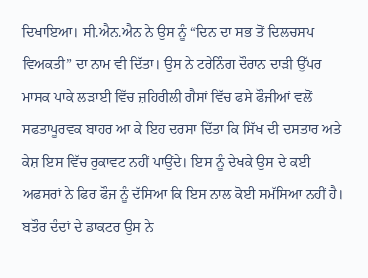ਦਿਖਾਇਆ। ਸੀ.ਐਨ.ਐਨ ਨੇ ਉਸ ਨੂੰ “ਦਿਨ ਦਾ ਸਭ ਤੋਂ ਦਿਲਚਸਪ ਵਿਅਕਤੀ” ਦਾ ਨਾਮ ਵੀ ਦਿੱਤਾ। ਉਸ ਨੇ ਟਰੇਨਿੰਗ ਦੌਰਾਨ ਦਾੜੀ ਉੱਪਰ ਮਾਸਕ ਪਾਕੇ ਲੜਾਈ ਵਿੱਚ ਜ਼ਹਿਰੀਲੀ ਗੈਸਾਂ ਵਿੱਚ ਫਸੇ ਫੌਜੀਆਂ ਵਲੋਂ ਸਫਤਾਪੂਰਵਕ ਬਾਹਰ ਆ ਕੇ ਇਹ ਦਰਸਾ ਦਿੱਤਾ ਕਿ ਸਿੱਖ ਦੀ ਦਸਤਾਰ ਅਤੇ ਕੇਸ਼ ਇਸ ਵਿੱਚ ਰੁਕਾਵਟ ਨਹੀਂ ਪਾਉਂਦੇ। ਇਸ ਨੂੰ ਦੇਖਕੇ ਉਸ ਦੇ ਕਈ ਅਫਸਰਾਂ ਨੇ ਫਿਰ ਫੌਜ ਨੂੰ ਦੱਸਿਆ ਕਿ ਇਸ ਨਾਲ ਕੋਈ ਸਮੱਸਿਆ ਨਹੀਂ ਹੈ। ਬਤੌਰ ਦੰਦਾਂ ਦੇ ਡਾਕਟਰ ਉਸ ਨੇ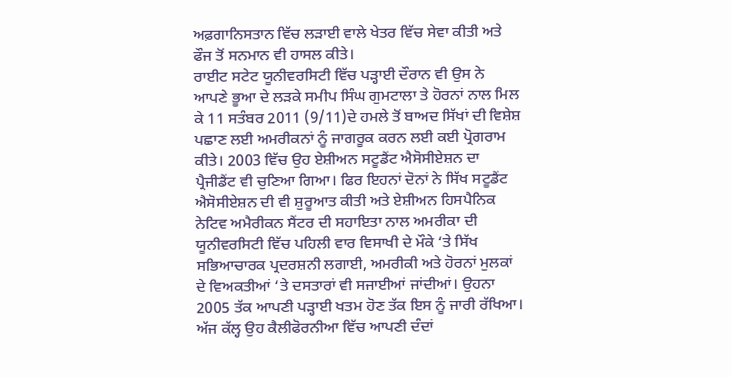ਅਫ਼ਗਾਨਿਸਤਾਨ ਵਿੱਚ ਲੜਾਈ ਵਾਲੇ ਖੇਤਰ ਵਿੱਚ ਸੇਵਾ ਕੀਤੀ ਅਤੇ ਫੌਜ ਤੋਂ ਸਨਮਾਨ ਵੀ ਹਾਸਲ ਕੀਤੇ।
ਰਾਈਟ ਸਟੇਟ ਯੂਨੀਵਰਸਿਟੀ ਵਿੱਚ ਪੜ੍ਹਾਈ ਦੌਰਾਨ ਵੀ ਉਸ ਨੇ ਆਪਣੇ ਭੂਆ ਦੇ ਲੜਕੇ ਸਮੀਪ ਸਿੰਘ ਗੁਮਟਾਲਾ ਤੇ ਹੋਰਨਾਂ ਨਾਲ ਮਿਲ ਕੇ 11 ਸਤੰਬਰ 2011 (9/11)ਦੇ ਹਮਲੇ ਤੋਂ ਬਾਅਦ ਸਿੱਖਾਂ ਦੀ ਵਿਸ਼ੇਸ਼ ਪਛਾਣ ਲਈ ਅਮਰੀਕਨਾਂ ਨੂੰ ਜਾਗਰੂਕ ਕਰਨ ਲਈ ਕਈ ਪ੍ਰੋਗਰਾਮ ਕੀਤੇ। 2003 ਵਿੱਚ ਉਹ ਏਸ਼ੀਅਨ ਸਟੂਡੈਂਟ ਐਸੋਸੀਏਸ਼ਨ ਦਾ ਪ੍ਰੈਜੀਡੈਂਟ ਵੀ ਚੁਣਿਆ ਗਿਆ। ਫਿਰ ਇਹਨਾਂ ਦੋਨਾਂ ਨੇ ਸਿੱਖ ਸਟੂਡੈਂਟ ਐਸੋਸੀਏਸ਼ਨ ਦੀ ਵੀ ਸ਼ੁਰੂਆਤ ਕੀਤੀ ਅਤੇ ਏਸ਼ੀਅਨ ਹਿਸਪੈਨਿਕ ਨੇਟਿਵ ਅਮੈਰੀਕਨ ਸੈਂਟਰ ਦੀ ਸਹਾਇਤਾ ਨਾਲ ਅਮਰੀਕਾ ਦੀ ਯੂਨੀਵਰਸਿਟੀ ਵਿੱਚ ਪਹਿਲੀ ਵਾਰ ਵਿਸਾਖੀ ਦੇ ਮੌਕੇ ‘ਤੇ ਸਿੱਖ ਸਭਿਆਚਾਰਕ ਪ੍ਰਦਰਸ਼ਨੀ ਲਗਾਈ, ਅਮਰੀਕੀ ਅਤੇ ਹੋਰਨਾਂ ਮੁਲਕਾਂ ਦੇ ਵਿਅਕਤੀਆਂ ‘ਤੇ ਦਸਤਾਰਾਂ ਵੀ ਸਜਾਈਆਂ ਜਾਂਦੀਆਂ। ਉਹਨਾ 2005 ਤੱਕ ਆਪਣੀ ਪੜ੍ਹਾਈ ਖਤਮ ਹੋਣ ਤੱਕ ਇਸ ਨੂੰ ਜਾਰੀ ਰੱਖਿਆ।
ਅੱਜ ਕੱਲ੍ਹ ਉਹ ਕੈਲੀਫੋਰਨੀਆ ਵਿੱਚ ਆਪਣੀ ਦੰਦਾਂ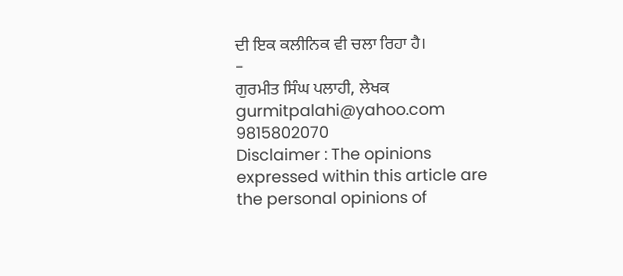ਦੀ ਇਕ ਕਲੀਨਿਕ ਵੀ ਚਲਾ ਰਿਹਾ ਹੈ।
-
ਗੁਰਮੀਤ ਸਿੰਘ ਪਲਾਹੀ, ਲੇਖਕ
gurmitpalahi@yahoo.com
9815802070
Disclaimer : The opinions expressed within this article are the personal opinions of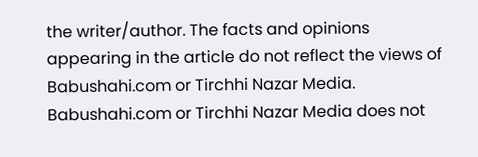the writer/author. The facts and opinions appearing in the article do not reflect the views of Babushahi.com or Tirchhi Nazar Media. Babushahi.com or Tirchhi Nazar Media does not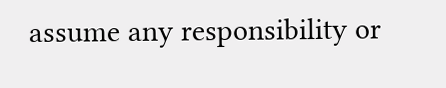assume any responsibility or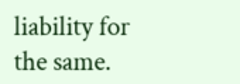liability for the same.